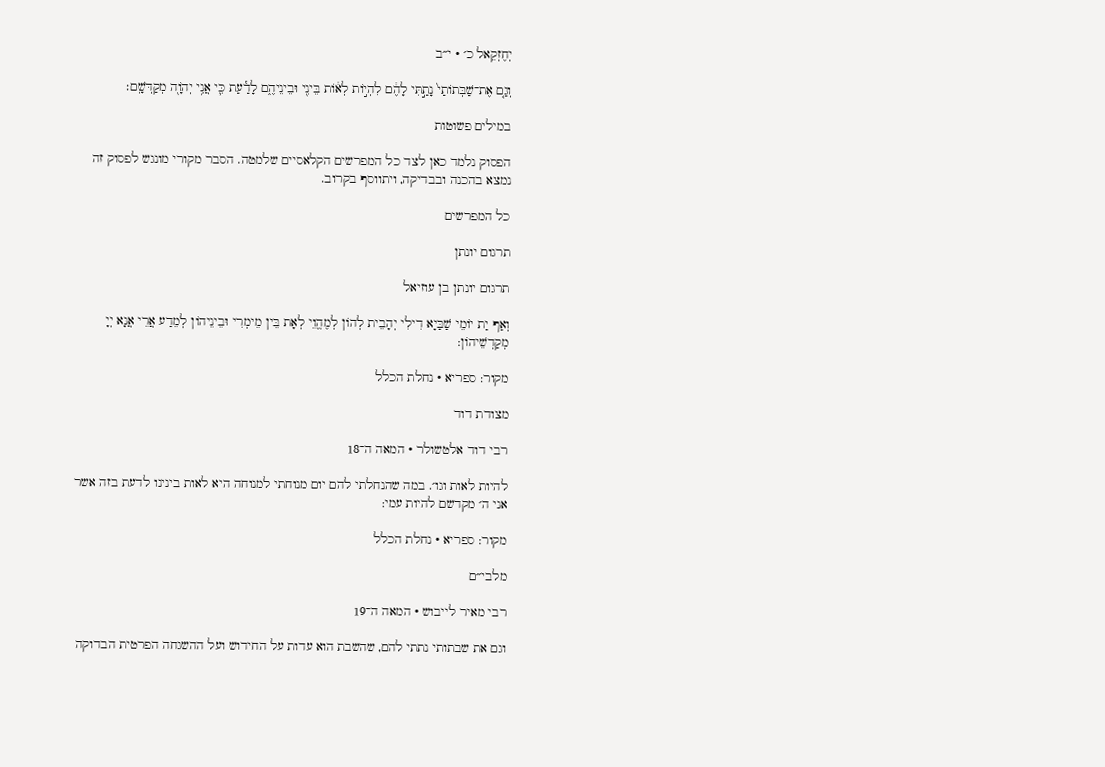יְחֶזְקֵאל כ׳ · י״ב

וְגַ֤ם אֶת־שַׁבְּתוֹתַי֙ נָתַ֣תִּי לָהֶ֔ם לִהְי֣וֹת לְא֔וֹת בֵּינִ֖י וּבֵינֵיהֶ֑ם לָדַ֕עַת כִּ֛י אֲנִ֥י יְהֹוָ֖ה מְקַדְּשָֽׁם׃

במילים פשוטות

הפסוק נלמד כאן לצד כל המפרשים הקלאסיים שלמטה. הסבר מקורי מונגש לפסוק זה נמצא בהכנה ובבדיקה, ויתווסף בקרוב.

כל המפרשים

תרגום יונתן

תרגום יונתן בן עוזיאל

וְאַף יַת יוֹמֵי שַׁבַּיָא דִילִי יְהָבֵית לְהוֹן לְמֶהֱוֵי לְאָת בֵּין מֵימְרִי וּבֵינֵיהוֹן לְמֵדַע אֲרֵי אֲנָא יְיָ מְקַדְשֵׁיהוֹן:

מקור: ספריא · נחלת הכלל

מצודת דוד

רבי דוד אלטשולר · המאה ה־18

להיות לאות וגו׳. במה שהנחלתי להם יום מנוחתי למנוחה היא לאות בינינו לדעת בזה אשר אני ה׳ מקדשם להיות עמי:

מקור: ספריא · נחלת הכלל

מלבי״ם

רבי מאיר לייבוש · המאה ה־19

וגם את שבתותי נתתי להם, שהשבת הוא עדות על החידוש ועל ההשגחה הפרטית הבדוקה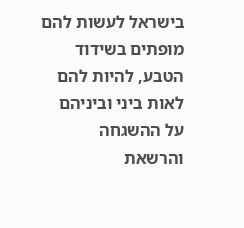בישראל לעשות להם מופתים בשידוד הטבע, להיות להם לאות ביני וביניהם על ההשגחה והרשאת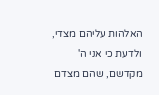האלהות עליהם מצדי, ולדעת כי אני ה' מקדשם, שהם מצדם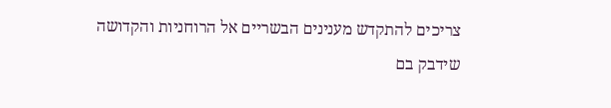צריכים להתקדש מענינים הבשריים אל הרוחניות והקדושה שידבק בם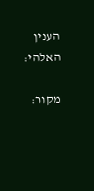הענין האלהי:

מקור: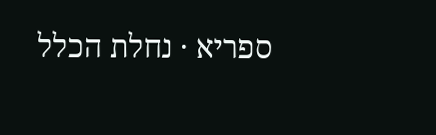ספריא · נחלת הכלל